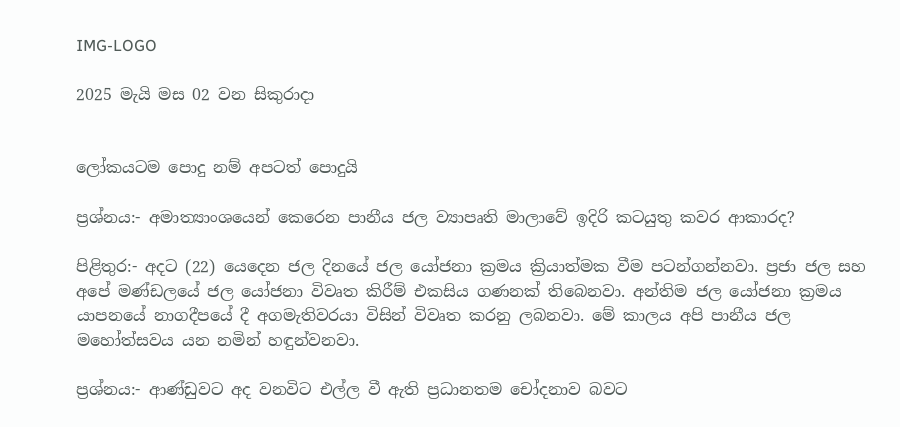IMG-LOGO

2025 මැයි මස 02 වන සිකුරාදා


ලෝකයටම පොදු නම් අපටත් පොදුයි

ප්‍රශ්නය:- අමාත්‍යාංශයෙන් කෙරෙන පානීය ජල ව්‍යාපෘති මාලාවේ ඉදිරි කටයුතු කවර ආකාරද?

පිළිතුර:- අදට (22) යෙදෙන ජල දිනයේ ජල යෝජනා ක්‍රමය ක්‍රියාත්මක වීම පටන්ගන්නවා. ප්‍රජා ජල සහ අපේ මණ්ඩලයේ ජල යෝජනා විවෘත කිරීම් එකසිය ගණනක් තිබෙනවා. අන්තිම ජල යෝජනා ක්‍රමය යාපනයේ නාගදීපයේ දී අගමැතිවරයා විසින් විවෘත කරනු ලබනවා. මේ කාලය අපි පානීය ජල මහෝත්සවය යන නමින් හඳුන්වනවා.

ප්‍රශ්නය:- ආණ්ඩුවට අද වනවිට එල්ල වී ඇති ප්‍රධානතම චෝදනාව බවට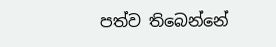පත්ව තිබෙන්නේ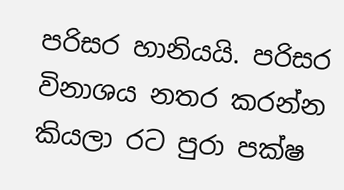පරිසර හානියයි. පරිසර විනාශය නතර කරන්න කියලා රට පුරා පක්ෂ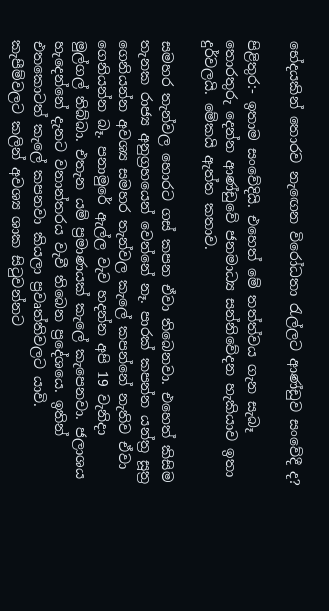භේදයකින් තොරව නැඟෙන විරෝධතා රැල්ලට ආණ්ඩුව සංවේදී ද?

පිළිතුර:- ඉතාම සංවේදියි. එහෙත් මේ තත්ත්වය ගැන සැබෑ තොරතුරු දෙන්න ආණ්ඩුවේ ජනමාධ්‍ය සන්නිවේදන හැකියාව ඉතා දුර්වලයි. මේකයි ඇත්ත කතාව.

සමහර තැන්වල හොරට ගස් කපන ඒවා තිබෙනවා. එහෙත් කිසිම තැනක රාජ්‍ය අනුග්‍රහයෙන් වෙන්නේ නෑ. පාරක් කපන්න යන්ත්‍ර සූත්‍ර ගෙනියන්න අවශ්‍ය සමහර තැන්වල කැලේ කපන්නේ නැතිව ඒවා ගෙනියන්න බෑ. පනාමුරේ ඇල්ල වැව හදන්න අපි 19 වැනිදා මුල්ගල් තිබ්බා. එතැන යම් ප්‍රමාණයක් කැලේ කැපෙනවා. ජලාශය හැදෙන්නේ දැනට වනාන්තරය වැවී තිබෙන ප්‍රදේශයෙ. ඉතින් එතකොටත් කැලේ කපනවා කියලා ප්‍රවෘත්තිවලට යාවි. කැපීම්වලට කලින් අවශ්‍ය ශාක සිටුවන්නට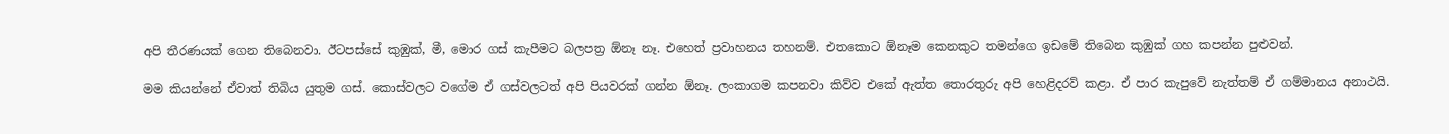අපි තීරණයක් ගෙන තිබෙනවා. ඊටපස්සේ කුඹුක්, මී, මොර ගස් කැපීමට බලපත්‍ර ඕනෑ නෑ. එහෙත් ප්‍රවාහනය තහනම්. එතකොට ඕනෑම කෙනකුට තමන්ගෙ ඉඩමේ තිබෙන කුඹුක් ගහ කපන්න පුළුවන්.

මම කියන්නේ ඒවාත් තිබිය යුතුම ගස්. කොස්වලට වගේම ඒ ගස්වලටත් අපි පියවරක් ගන්න ඕනෑ. ලංකාගම කපනවා කිව්ව එකේ ඇත්ත තොරතුරු අපි හෙළිදරව් කළා. ඒ පාර කැපුවේ නැත්තම් ඒ ගම්මානය අනාථයි.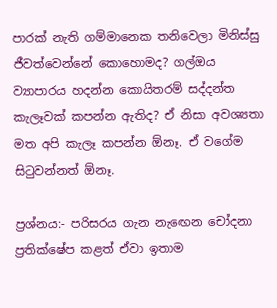පාරක් නැති ගම්මානෙක තනිවෙලා මිනිස්සු ජීවත්වෙන්නේ කොහොමද? ගල්ඔය ව්‍යාපාරය හදන්න කොයිතරම් සද්දන්ත කැලෑවක් කපන්න ඇතිද? ඒ නිසා අවශ්‍යතා මත අපි කැලෑ කපන්න ඕනෑ. ඒ වගේම සිටුවන්නත් ඕනෑ.

ප්‍රශ්නය:- පරිසරය ගැන නැඟෙන චෝදනා ප්‍රතික්ෂේප කළත් ඒවා ඉතාම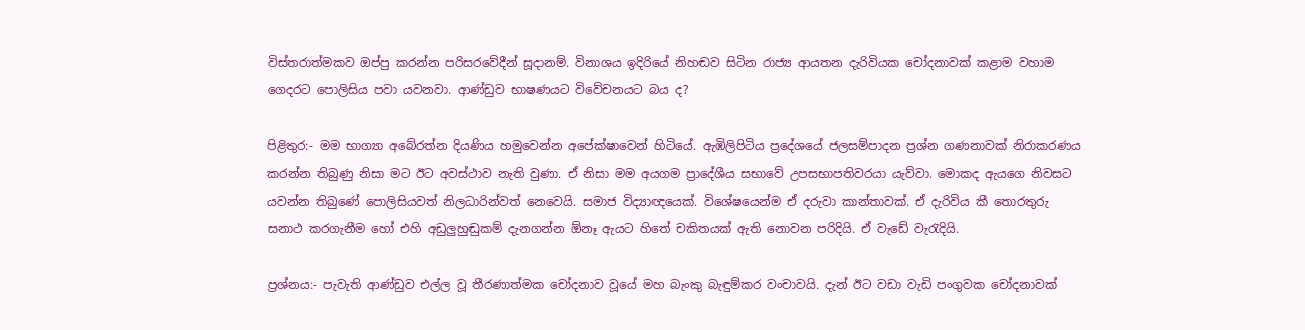විස්තරාත්මකව ඔප්පු කරන්න පරිසරවේදීන් සූදානම්. විනාශය ඉදිරියේ නිහඬව සිටින රාජ්‍ය ආයතන දැරිවියක චෝදනාවක් කළාම වහාම ගෙදරට පොලිසිය පවා යවනවා. ආණ්ඩුව භාෂණයට විවේචනයට බය ද?

පිළිතුර:- මම භාග්‍යා අබේරත්න දියණිය හමුවෙන්න අපේක්ෂාවෙන් හිටියේ. ඇඹිලිපිටිය ප්‍රදේශයේ ජලසම්පාදන ප්‍රශ්න ගණනාවක් නිරාකරණය කරන්න තිබුණු නිසා මට ඊට අවස්ථාව නැති වුණා. ඒ නිසා මම අයගම ප්‍රාදේශීය සභාවේ උපසභාපතිවරයා යැව්වා. මොකද ඇයගෙ නිවසට යවන්න තිබුණේ පොලිසියවත් නිලධාරින්වත් නෙවෙයි. සමාජ විද්‍යාඥයෙක්. විශේෂයෙන්ම ඒ දරුවා කාන්තාවක්. ඒ දැරිවිය කී තොරතුරු සනාථ කරගැනීම හෝ එහි අඩුලුහුඬුකම් දැනගන්න ඕනෑ ඇයට හිතේ චකිතයක් ඇති නොවන පරිදියි. ඒ වැඩේ වැරැදියි.

ප්‍රශ්නය:- පැවැති ආණ්ඩුව එල්ල වූ තීරණාත්මක චෝදනාව වූයේ මහ බැංකු බැඳුම්කර වංචාවයි. දැන් ඊට වඩා වැඩි පංගුවක චෝදනාවක්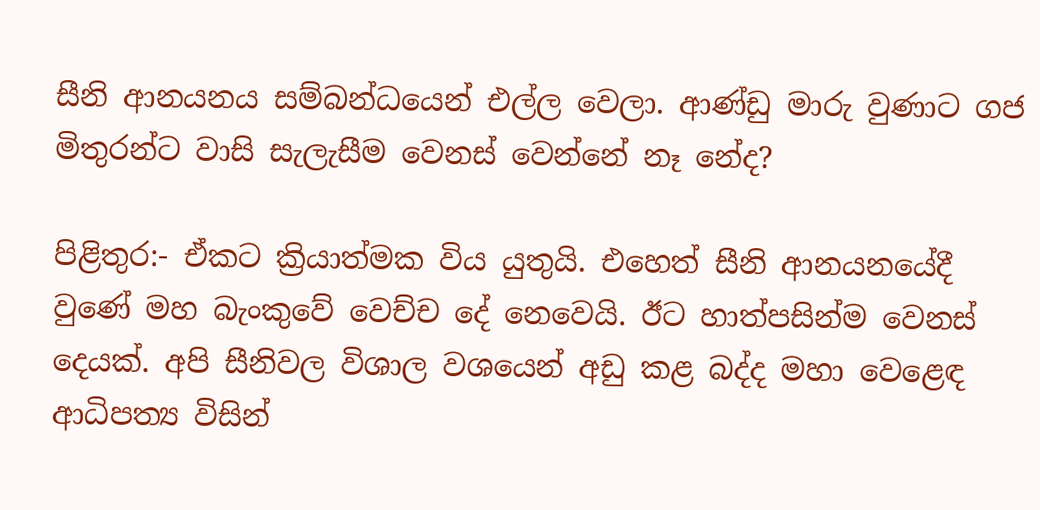සීනි ආනයනය සම්බන්ධයෙන් එල්ල වෙලා. ආණ්ඩු මාරු වුණාට ගජ මිතුරන්ට වාසි සැලැසීම වෙනස් වෙන්නේ නෑ නේද?

පිළිතුර:- ඒකට ක්‍රියාත්මක විය යුතුයි. එහෙත් සීනි ආනයනයේදී වුණේ මහ බැංකුවේ වෙච්ච දේ නෙවෙයි. ඊට හාත්පසින්ම වෙනස් දෙයක්. අපි සීනිවල විශාල වශයෙන් අඩු කළ බද්ද මහා වෙළෙඳ ආධිපත්‍ය විසින්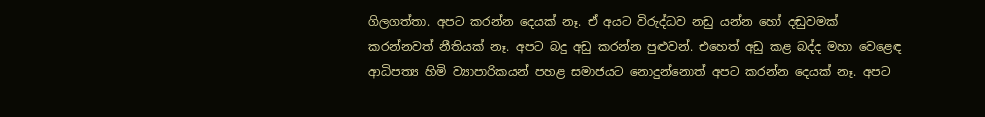ගිලගත්තා. අපට කරන්න දෙයක් නෑ. ඒ අයට විරුද්ධව නඩු යන්න හෝ දඬුවමක් කරන්නවත් නීතියක් නෑ. අපට බදු අඩු කරන්න පුළුවන්. එහෙත් අඩු කළ බද්ද මහා වෙළෙඳ ආධිපත්‍ය හිමි ව්‍යාපාරිකයන් පහළ සමාජයට නොදුන්නොත් අපට කරන්න දෙයක් නෑ. අපට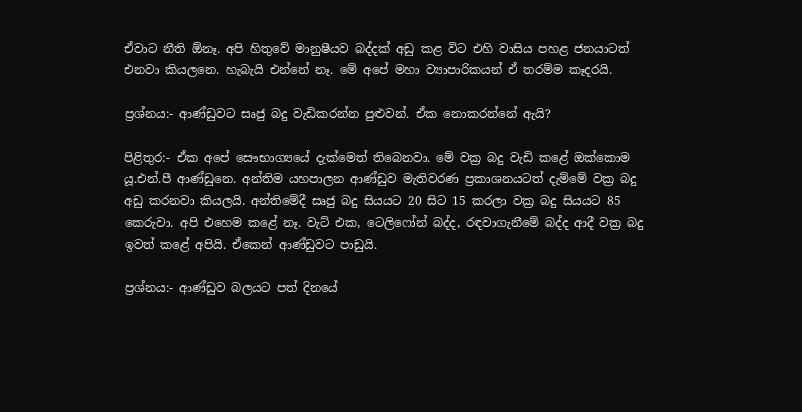ඒවාට නීති ඕනෑ. අපි හිතුවේ මානුෂීයව බද්දක් අඩු කළ විට එහි වාසිය පහළ ජනයාටත් එනවා කියලනෙ. හැබැයි එන්නේ නෑ. මේ අපේ මහා ව්‍යාපාරිකයන් ඒ තරම්ම කෑදරයි.

ප්‍රශ්නය:- ආණ්ඩුවට සෘජු බදු වැඩිකරන්න පුළුවන්. ඒක නොකරන්නේ ඇයි?

පිළිතුර:- ඒක අපේ සෞභාග්‍යයේ දැක්මෙත් තිබෙනවා. මේ වක්‍ර බදු වැඩි කළේ ඔක්කොම යූ.එන්.පී ආණ්ඩුනෙ. අන්තිම යහපාලන ආණ්ඩුව මැතිවරණ ප්‍රකාශනයටත් දැම්මේ වක්‍ර බදු අඩු කරනවා කියලයි. අන්තිමේදී සෘජු බදු සියයට 20 සිට 15 කරලා වක්‍ර බදු සියයට 85 කෙරුවා. අපි එහෙම කළේ නෑ. වැට් එක, ටෙලිෆෝන් බද්ද, රඳවාගැනීමේ බද්ද ආදී වක්‍ර බදු ඉවත් කළේ අපියි. ඒකෙන් ආණ්ඩුවට පාඩුයි.

ප්‍රශ්නය:- ආණ්ඩුව බලයට පත් දිනයේ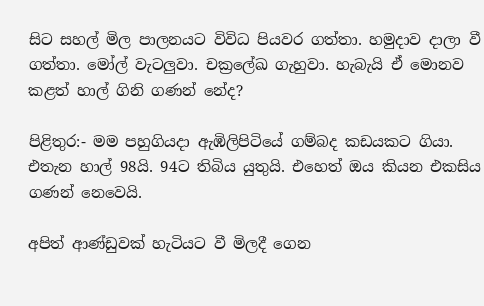සිට සහල් මිල පාලනයට විවිධ පියවර ගත්තා. හමුදාව දාලා වී ගත්තා. මෝල් වැටලුවා. චක්‍රලේඛ ගැහුවා. හැබැයි ඒ මොනව කළත් හාල් ගිනි ගණන් නේද?

පිළිතුර:- මම පහුගියදා ඇඹිලිපිටියේ ගම්බද කඩයකට ගියා. එතැන හාල් 98යි. 94ට තිබිය යුතුයි. එහෙත් ඔය කියන එකසිය ගණන් නෙවෙයි.

අපිත් ආණ්ඩුවක් හැටියට වී මිලදී ගෙන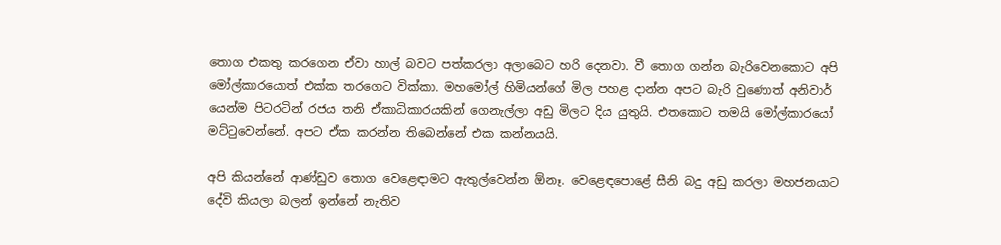තොග එකතු කරගෙන ඒවා හාල් බවට පත්කරලා අලාබෙට හරි දෙනවා. වී තොග ගන්න බැරිවෙනකොට අපි මෝල්කාරයොත් එක්ක තරගෙට වික්කා. මහමෝල් හිමියන්ගේ මිල පහළ දාන්න අපට බැරි වුණොත් අනිවාර් යෙන්ම පිටරටින් රජය තනි ඒකාධිකාරයකින් ගෙනැල්ලා අඩු මිලට දිය යුතුයි. එතකොට තමයි මෝල්කාරයෝ මට්ටුවෙන්නේ. අපට ඒක කරන්න තිබෙන්නේ එක කන්නයයි.

අපි කියන්නේ ආණ්ඩුව තොග වෙළෙඳාමට ඇතුල්වෙන්න ඕනෑ. වෙළෙඳපොළේ සීනි බදු අඩු කරලා මහජනයාට දේවි කියලා බලන් ඉන්නේ නැතිව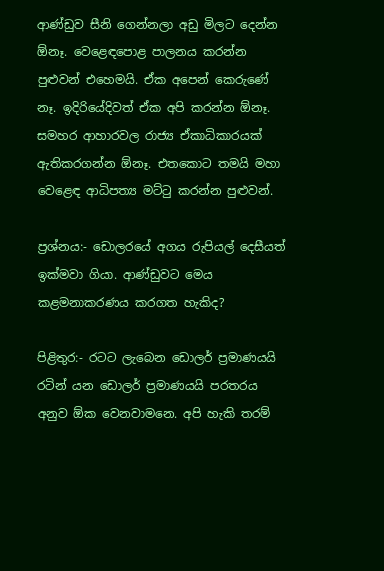ආණ්ඩුව සීනි ගෙන්නලා අඩු මිලට දෙන්න ඕනෑ. වෙළෙඳපොළ පාලනය කරන්න පුළුවන් එහෙමයි. ඒක අපෙන් කෙරුණේ නෑ. ඉදිරියේදිවත් ඒක අපි කරන්න ඕනෑ. සමහර ආහාරවල රාජ්‍ය ඒකාධිකාරයක් ඇතිකරගන්න ඕනෑ. එතකොට තමයි මහා වෙළෙඳ ආධිපත්‍ය මට්ටු කරන්න පුළුවන්.

ප්‍රශ්නය:- ඩොලරයේ අගය රුපියල් දෙසීයත් ඉක්මවා ගියා. ආණ්ඩුවට මෙය කළමනාකරණය කරගත හැකිද?

පිළිතුර:- රටට ලැබෙන ඩොලර් ප්‍රමාණයයි රටින් යන ඩොලර් ප්‍රමාණයයි පරතරය අනුව ඕක වෙනවාමනෙ. අපි හැකි තරම්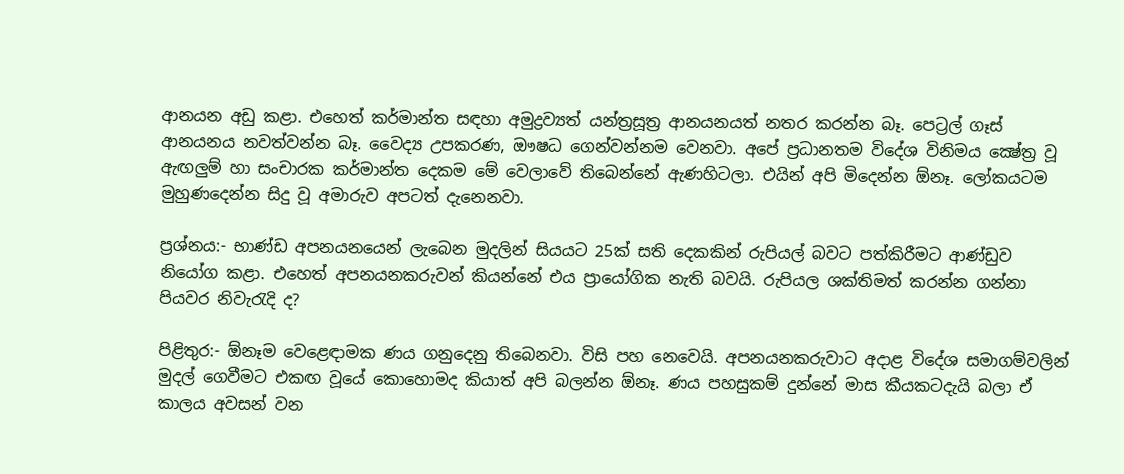ආනයන අඩු කළා. එහෙත් කර්මාන්ත සඳහා අමුද්‍රව්‍යත් යන්ත්‍රසූත්‍ර ආනයනයත් නතර කරන්න බෑ. පෙට්‍රල් ගෑස් ආනයනය නවත්වන්න බෑ. වෛද්‍ය උපකරණ, ඖෂධ ගෙන්වන්නම වෙනවා. අපේ ප්‍රධානතම විදේශ විනිමය ක්‍ෂේත්‍ර වූ ඇඟලුම් හා සංචාරක කර්මාන්ත දෙකම මේ වෙලාවේ තිබෙන්නේ ඇණහිටලා. එයින් අපි මිදෙන්න ඕනෑ. ලෝකයටම මුහුණදෙන්න සිදු වූ අමාරුව අපටත් දැනෙනවා.

ප්‍රශ්නය:- භාණ්ඩ අපනයනයෙන් ලැබෙන මුදලින් සියයට 25ක් සති දෙකකින් රුපියල් බවට පත්කිරීමට ආණ්ඩුව නියෝග කළා. එහෙත් අපනයනකරුවන් කියන්නේ එය ප්‍රායෝගික නැති බවයි. රුපියල ශක්තිමත් කරන්න ගන්නා පියවර නිවැරැදි ද?

පිළිතුර:- ඕනෑම වෙළෙඳාමක ණය ගනුදෙනු තිබෙනවා. විසි පහ නෙවෙයි. අපනයනකරුවාට අදාළ විදේශ සමාගම්වලින් මුදල් ගෙවීමට එකඟ වූයේ කොහොමද කියාත් අපි බලන්න ඕනෑ. ණය පහසුකම් දුන්නේ මාස කීයකටදැයි බලා ඒ කාලය අවසන් වන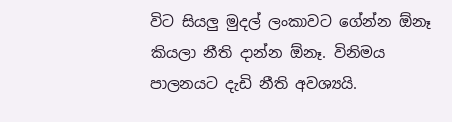විට සියලු මුදල් ලංකාවට ගේන්න ඕනෑ කියලා නීති දාන්න ඕනෑ. විනිමය පාලනයට දැඩි නීති අවශ්‍යයි.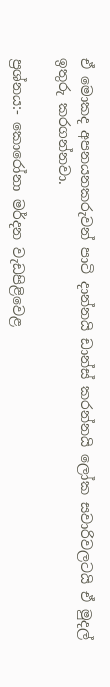ඒ මොකද අපනයනකරුවන් පාටි දාන්නයි ඩාන්ස් කරන්නයි ලෝක සවාරිවලටයි ඒ මුදල් ඉතුරු කරගන්නවා.

ප්‍රශ්නය:- කොරෝනා මර්දන වැඩපිළිවෙළ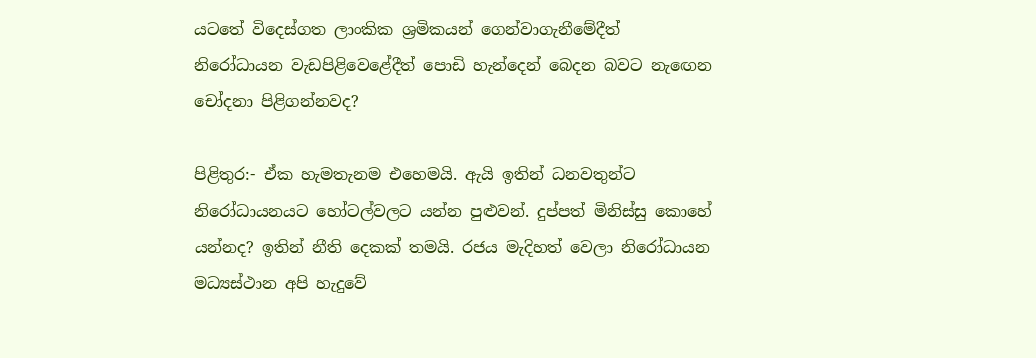යටතේ විදෙස්ගත ලාංකික ශ්‍රමිකයන් ගෙන්වාගැනීමේදීත් නිරෝධායන වැඩපිළිවෙළේදීත් පොඩි හැන්දෙන් බෙදන බවට නැඟෙන චෝදනා පිළිගන්නවද?

පිළිතුර:- ඒක හැමතැනම එහෙමයි. ඇයි ඉතින් ධනවතුන්ට නිරෝධායනයට හෝටල්වලට යන්න පුළුවන්. දුප්පත් මිනිස්සු කොහේ යන්නද? ඉතින් නීති දෙකක් තමයි. රජය මැදිහත් වෙලා නිරෝධායන මධ්‍යස්ථාන අපි හැදුවේ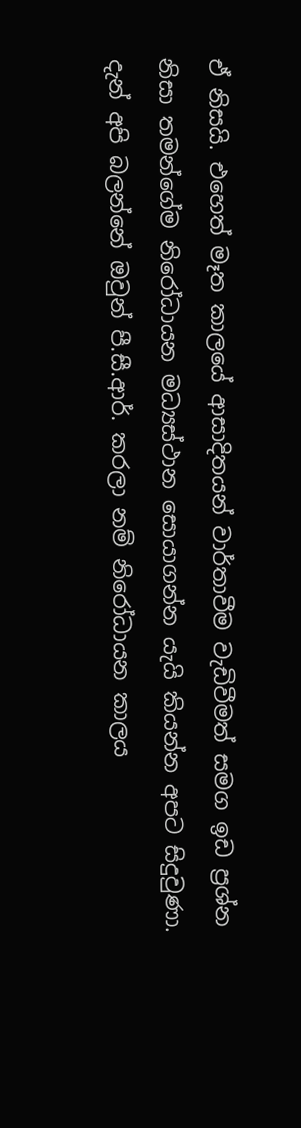ඒ නිසයි. එහෙත් මෑත කාලයේ ආසාදිතයන් වාර්තාවීම වැඩිවීමත් සමග ඉඩ ප්‍රශ්න නිසා තමන්ගේම නිරෝධායන මධ්‍යස්ථාන සොයාගන්න යැයි කියන්න අපට සිදුවුණා. දැන් අපි බලන්නේ ඔවුන් පී.සී.ආර්. කරලා නම් නිරෝධායන කාලය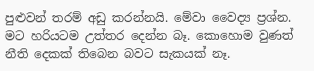පුළුවන් තරම් අඩු කරන්නයි. මේවා වෛද්‍ය ප්‍රශ්න. මට හරියටම උත්තර දෙන්න බෑ. කොහොම වුණත් නීති දෙකක් තිබෙන බවට සැකයක් නෑ.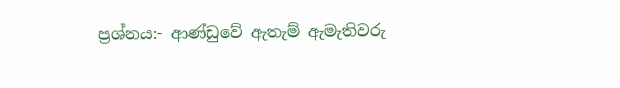ප්‍රශ්නය:- ආණ්ඩුවේ ඇතැම් ඇමැතිවරු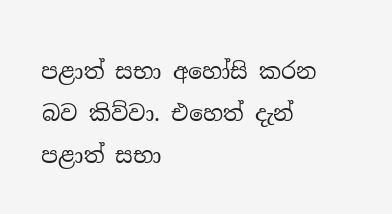පළාත් සභා අහෝසි කරන බව කිව්වා. එහෙත් දැන් පළාත් සභා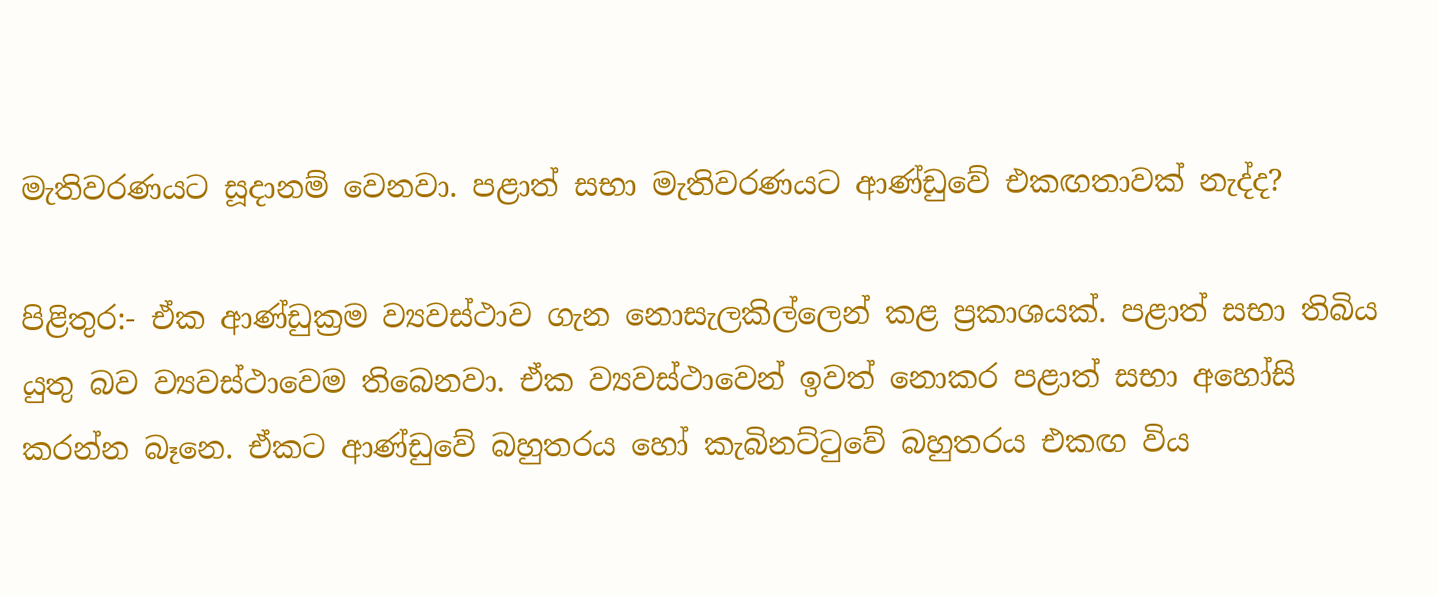මැතිවරණයට සූදානම් වෙනවා. පළාත් සභා මැතිවරණයට ආණ්ඩුවේ එකඟතාවක් නැද්ද?

පිළිතුර:- ඒක ආණ්ඩුක්‍රම ව්‍යවස්ථාව ගැන නොසැලකිල්ලෙන් කළ ප්‍රකාශයක්. පළාත් සභා තිබිය යුතු බව ව්‍යවස්ථාවෙම තිබෙනවා. ඒක ව්‍යවස්ථාවෙන් ඉවත් නොකර පළාත් සභා අහෝසි කරන්න බෑනෙ. ඒකට ආණ්ඩුවේ බහුතරය හෝ කැබිනට්ටුවේ බහුතරය එකඟ විය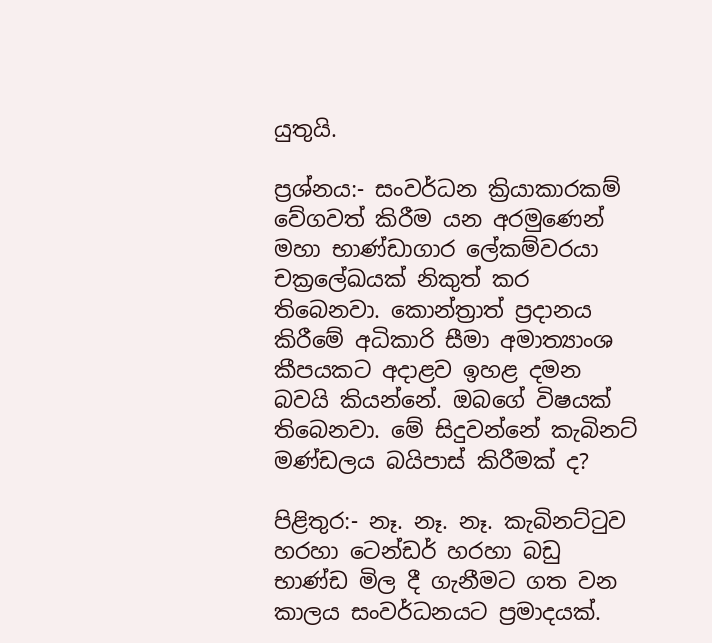යුතුයි.

ප්‍රශ්නය:- සංවර්ධන ක්‍රියාකාරකම් වේගවත් කිරීම යන අරමුණෙන් මහා භාණ්ඩාගාර ලේකම්වරයා චක්‍රලේඛයක් නිකුත් කර තිබෙනවා. කොන්ත්‍රාත් ප්‍රදානය කිරීමේ අධිකාරි සීමා අමාත්‍යාංශ කීපයකට අදාළව ඉහළ දමන බවයි කියන්නේ. ඔබගේ විෂයක් තිබෙනවා. මේ සිදුවන්නේ කැබිනට් මණ්ඩලය බයිපාස් කිරීමක් ද?

පිළිතුර:- නෑ. නෑ. නෑ. කැබිනට්ටුව හරහා ටෙන්ඩර් හරහා බඩු භාණ්ඩ මිල දී ගැනීමට ගත වන කාලය සංවර්ධනයට ප්‍රමාදයක්.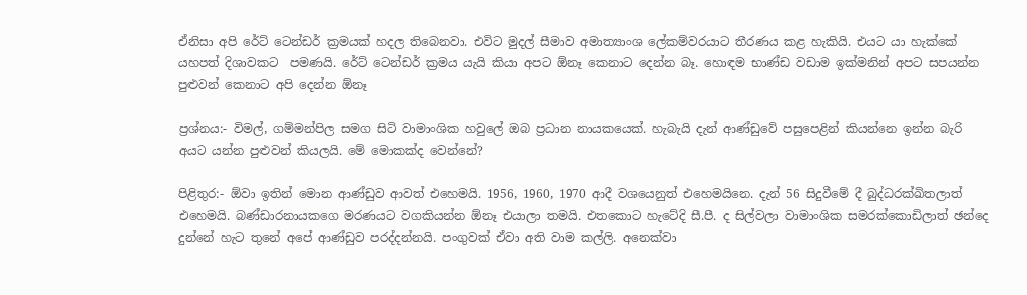ඒනිසා අපි රේට් ටෙන්ඩර් ක්‍රමයක් හදල තිබෙනවා. එවිට මුදල් සීමාව අමාත්‍යාංශ ලේකම්වරයාට තීරණය කළ හැකියි. එයට යා හැක්කේ යහපත් දිශාවකට  පමණයි. රේට් ටෙන්ඩර් ක්‍රමය යැයි කියා අපට ඕනෑ කෙනාට දෙන්න බෑ. හොඳම භාණ්ඩ වඩාම ඉක්මනින් අපට සපයන්න පුළුවන් කෙනාට අපි දෙන්න ඕනෑ

ප්‍රශ්නය:- විමල්, ගම්මන්පිල සමග සිටි වාමාංශික හවුලේ ඔබ ප්‍රධාන නායකයෙක්. හැබැයි දැන් ආණ්ඩුවේ පසුපෙළින් කියන්නෙ ඉන්න බැරි අයට යන්න පුළුවන් කියලයි. මේ මොකක්ද වෙන්නේ?

පිළිතුර:- ඕවා ඉතින් මොන ආණ්ඩුව ආවත් එහෙමයි. 1956, 1960, 1970 ආදී වශයෙනුත් එහෙමයිනෙ. දැන් 56 සිදුවීමේ දී බුද්ධරක්ඛිතලාත් එහෙමයි. බණ්ඩාරනායකගෙ මරණයට වගකියන්න ඕනෑ එයාලා තමයි. එතකොට හැටේදි සී.පී. ද සිල්වලා වාමාංශික සමරක්කොඩිලාත් ඡන්දෙ දුන්නේ හැට තුනේ අපේ ආණ්ඩුව පරද්දන්නයි. පංගුවක් ඒවා අති වාම කල්ලි. අනෙක්වා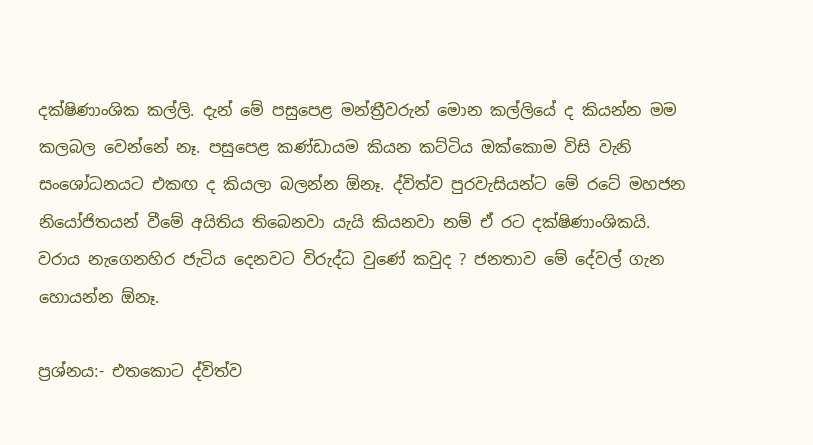දක්ෂිණාංශික කල්ලි. දැන් මේ පසුපෙළ මන්ත්‍රීවරුන් මොන කල්ලියේ ද කියන්න මම කලබල වෙන්නේ නෑ. පසුපෙළ කණ්ඩායම කියන කට්ටිය ඔක්කොම විසි වැනි සංශෝධනයට එකඟ ද කියලා බලන්න ඕනෑ. ද්විත්ව පුරවැසියන්ට මේ රටේ මහජන නියෝජිතයන් වීමේ අයිතිය තිබෙනවා යැයි කියනවා නම් ඒ රට දක්ෂිණාංශිකයි. වරාය නැගෙනහිර ජැටිය දෙනවට විරුද්ධ වුණේ කවුද ? ජනතාව මේ දේවල් ගැන හොයන්න ඕනෑ.

ප්‍රශ්නය:- එතකොට ද්විත්ව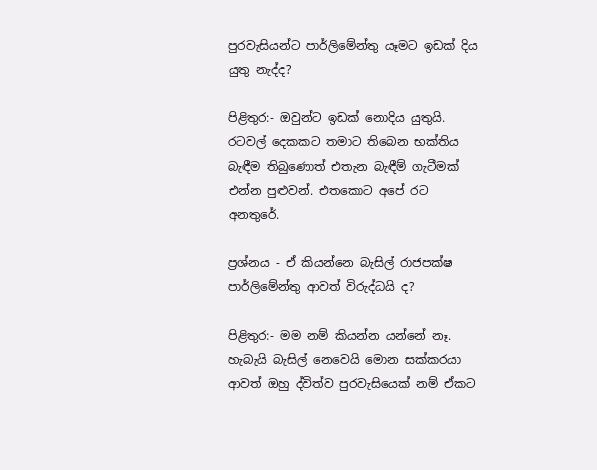පුරවැසියන්ට පාර්ලිමේන්තු යෑමට ඉඩක් දිය යුතු නැද්ද?

පිළිතුර:- ඔවුන්ට ඉඩක් නොදිය යුතුයි. රටවල් දෙකකට තමාට තිබෙන භක්තිය බැඳීම තිබුණොත් එතැන බැඳීම් ගැටීමක් එන්න පුළුවන්. එතකොට අපේ රට අනතුරේ.

ප්‍රශ්නය - ඒ කියන්නෙ බැසිල් රාජපක්ෂ පාර්ලිමේන්තු ආවත් විරුද්ධයි ද?

පිළිතුර:- මම නම් කියන්න යන්නේ නෑ. හැබැයි බැසිල් නෙවෙයි මොන සක්කරයා ආවත් ඔහු ද්විත්ව පුරවැසියෙක් නම් ඒකට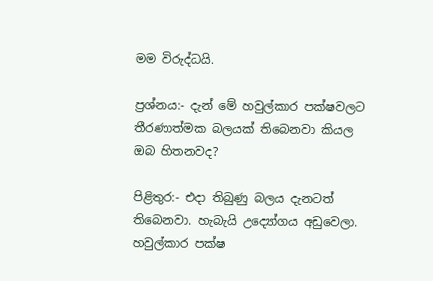මම විරුද්ධයි.

ප්‍රශ්නය:- දැන් මේ හවුල්කාර පක්ෂවලට තීරණාත්මක බලයක් තිබෙනවා කියල ඔබ හිතනවද?

පිළිතුර:- එදා තිබුණු බලය දැනටත් තිබෙනවා. හැබැයි උද්‍යෝගය අඩුවෙලා. හවුල්කාර පක්ෂ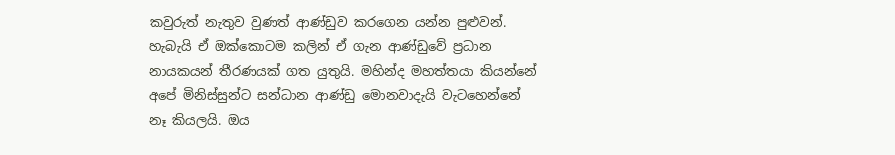කවුරුත් නැතුව වුණත් ආණ්ඩුව කරගෙන යන්න පුළුවන්. හැබැයි ඒ ඔක්කොටම කලින් ඒ ගැන ආණ්ඩුවේ ප්‍රධාන නායකයන් තීරණයක් ගත යුතුයි. මහින්ද මහත්තයා කියන්නේ අපේ මිනිස්සුන්ට සන්ධාන ආණ්ඩු මොනවාදැයි වැටහෙන්නේ නෑ කියලයි. ඔය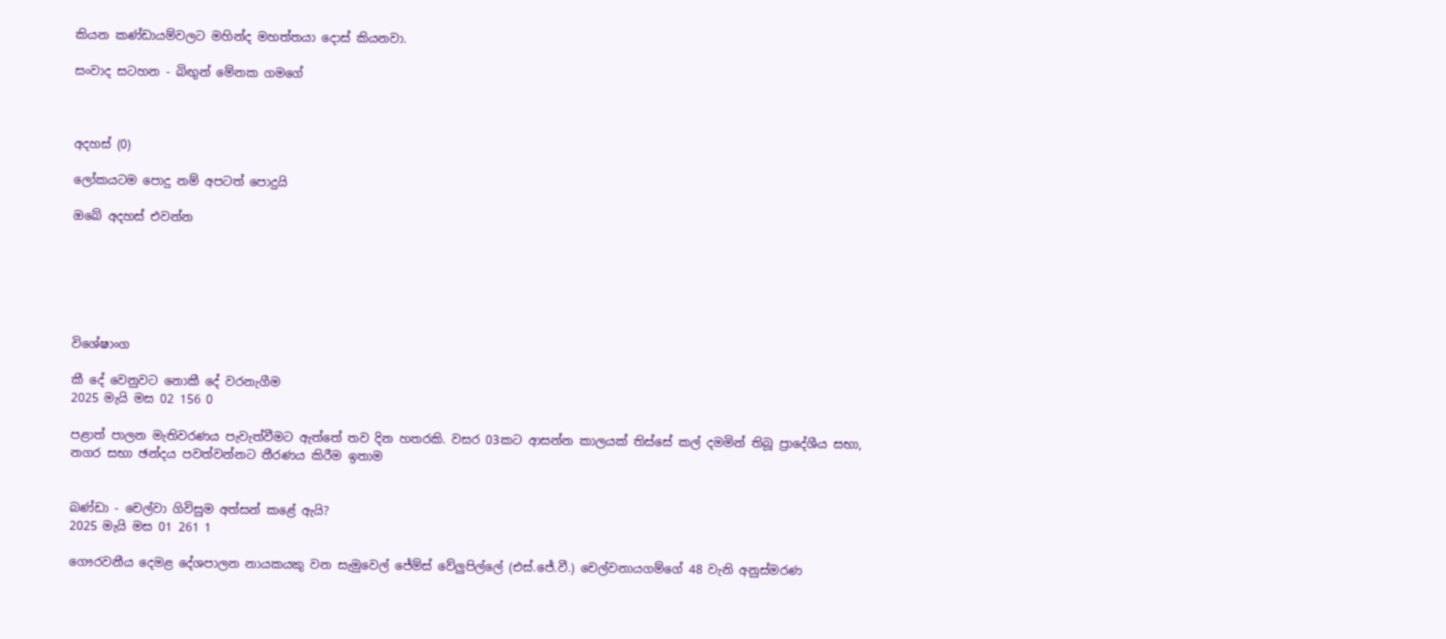කියන කණ්ඩායම්වලට මහින්ද මහත්තයා දොස් කියනවා.

සංවාද සටහන - බිඟුන් මේනක ගමගේ



අදහස් (0)

ලෝකයටම පොදු නම් අපටත් පොදුයි

ඔබේ අදහස් එවන්න






විශේෂාංග

කී දේ වෙනුවට නොකී දේ වරනැගීම
2025 මැයි මස 02 156 0

පළාත් පාලන මැතිවරණය පැවැත්වීමට ඇත්තේ තව දින හතරකි. වසර 03කට ආසන්න කාලයක් තිස්සේ කල් දමමින් තිබූ ප්‍රාදේශීය සභා, නගර සභා ඡන්දය පවත්වන්නට තීරණය කිරීම ඉතාම


බණ්ඩා - චෙල්වා ගිවිසුම අත්සන් කළේ ඇයි?
2025 මැයි මස 01 261 1

ගෞරවනීය දෙමළ දේශපාලන නායකයකු වන සැමුවෙල් ජේම්ස් වේලුපිල්ලේ (එස්.ජේ.වී.) චෙල්වනායගම්ගේ 48 වැනි අනුස්මරණ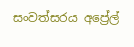සංවත්සරය අප්‍රේල්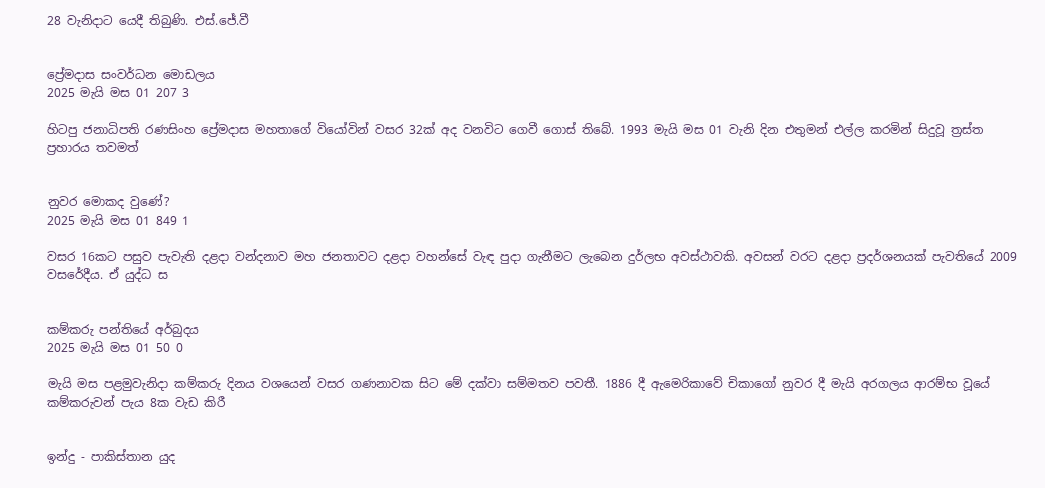28 වැනිදාට යෙදී තිබුණි. එස්.ජේ.වී


ප්‍රේමදාස සංවර්ධන මොඩලය
2025 මැයි මස 01 207 3

හිටපු ජනාධිපති රණසිංහ ප්‍රේමදාස මහතාගේ වියෝවින් වසර 32ක් අද වනවිට ගෙවී ගොස් තිබේ. 1993 මැයි මස 01 වැනි දින එතුමන් එල්ල කරමින් සිදුවූ ත්‍රස්ත ප්‍රහාරය තවමත්


නුවර මොකද වුණේ?
2025 මැයි මස 01 849 1

වසර 16කට පසුව පැවැති දළදා වන්දනාව මහ ජනතාවට දළදා වහන්සේ වැඳ පුදා ගැනීමට ලැබෙන දුර්ලභ අවස්ථාවකි. අවසන් වරට දළදා ප්‍රදර්ශනයක් පැවතියේ 2009 වසරේදීය. ඒ යුද්ධ ස


කම්කරු පන්තියේ අර්බුදය
2025 මැයි මස 01 50 0

මැයි මස පළමුවැනිදා කම්කරු දිනය වශයෙන් වසර ගණනාවක සිට මේ දක්වා සම්මතව පවතී. 1886 දී ඇමෙරිකාවේ චිකාගෝ නුවර දී මැයි අරගලය ආරම්භ වූයේ කම්කරුවන් පැය 8ක වැඩ කිරී


ඉන්දු - පාකිස්තාන යුද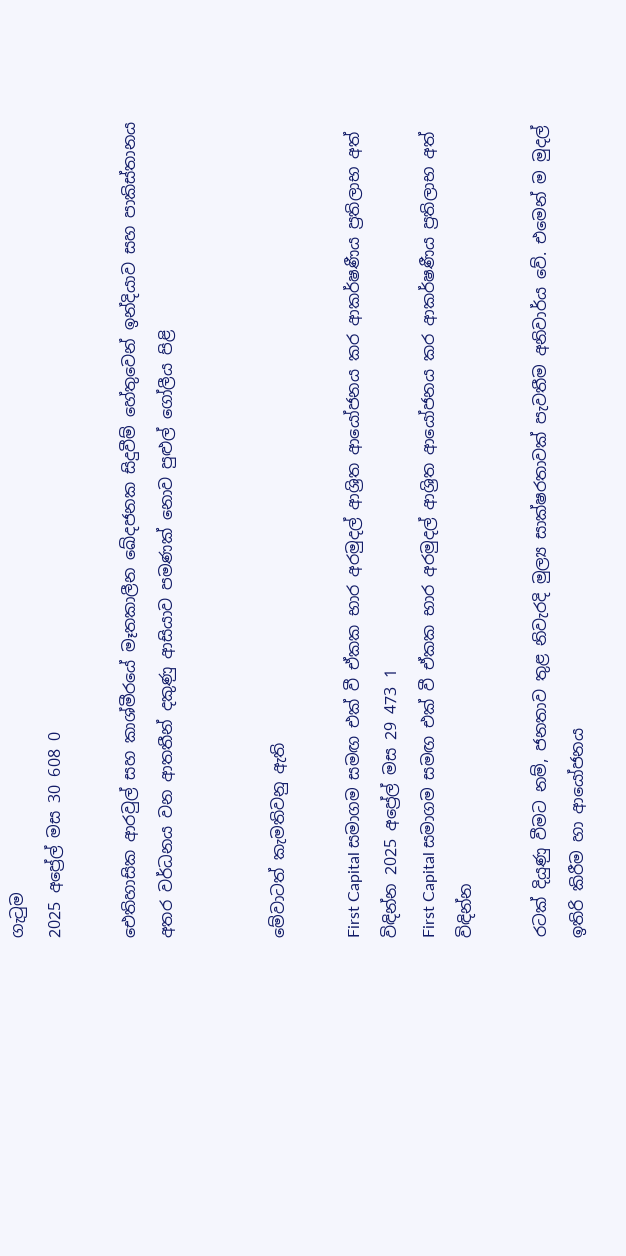ගැටුම
2025 අප්‍රේල් මස 30 608 0

ඓතිහාසික ආරවුල් සහ කාශ්මීරයේ මෑතකාලීන ඛේදජනක සිදුවීම් හේතුවෙන් ඉන්දියාව සහ පාකිස්තානය අතර වර්ධනය වන ආතතීන් දකුණු ආසියාව පමණක් නොව පුළුල් ගෝලීය පිළි


මේවාටත් කැමතිවනු ඇති

First Capital සමාගම සමඟ එක් වී ඒකක භාර අරමුදල් ආශ්‍රිත ආයෝජනය කර ආකර්ෂණීය ප්‍රතිලාභ අත් විඳින්න 2025 අප්‍රේල් මස 29 473 1
First Capital සමාගම සමඟ එක් වී ඒකක භාර අරමුදල් ආශ්‍රිත ආයෝජනය කර ආකර්ෂණීය ප්‍රතිලාභ අත් විඳින්න

රටක් දියුණු වීමට නම්, ජනතාව තුළ නිවැරදි මුල්‍ය සාක්ෂරතාවක් පැවතීම අනිවාර්ය වේ. එමෙන් ම මුදල් ඉතිරි කිරීම හා ආයෝජනය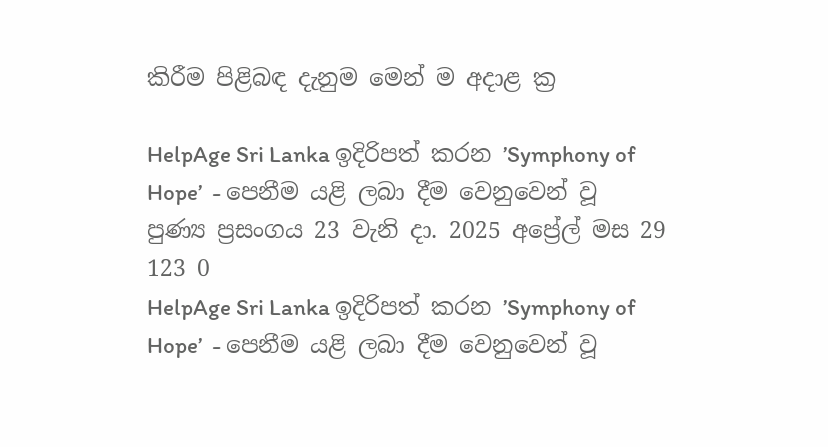කිරීම පිළිබඳ දැනුම මෙන් ම අදාළ ක්‍ර

HelpAge Sri Lanka ඉදිරිපත් කරන ’Symphony of Hope’  - පෙනීම යළි ලබා දීම වෙනුවෙන් වූ පුණ්‍ය ප්‍රසංගය 23 වැනි දා. 2025 අප්‍රේල් මස 29 123 0
HelpAge Sri Lanka ඉදිරිපත් කරන ’Symphony of Hope’  - පෙනීම යළි ලබා දීම වෙනුවෙන් වූ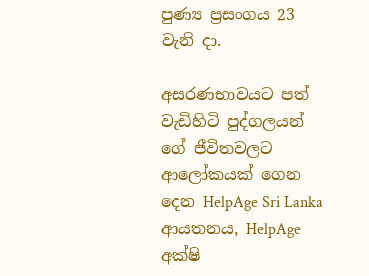පුණ්‍ය ප්‍රසංගය 23 වැනි දා.

අසරණභාවයට පත් වැඩිහිටි පුද්ගලයන් ගේ ජීවිතවලට ආලෝකයක් ගෙන දෙන HelpAge Sri Lanka ආයතනය, HelpAge අක්ෂි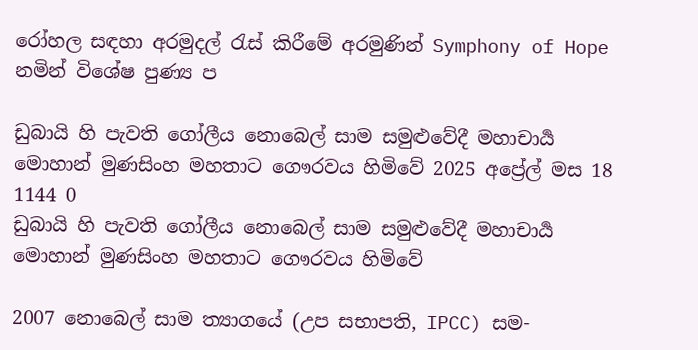රෝහල සඳහා අරමුදල් රැස් කිරීමේ අරමුණින් Symphony of Hope නමින් විශේෂ පුණ්‍ය ප

ඩුබායි හි පැවති ගෝලීය නොබෙල් සාම සමුළුවේදී මහාචාර්‍ය මොහාන් මුණසිංහ මහතාට ගෞරවය හිමිවේ 2025 අප්‍රේල් මස 18 1144 0
ඩුබායි හි පැවති ගෝලීය නොබෙල් සාම සමුළුවේදී මහාචාර්‍ය මොහාන් මුණසිංහ මහතාට ගෞරවය හිමිවේ

2007 නොබෙල් සාම ත්‍යාගයේ (උප සභාපති, IPCC) සම-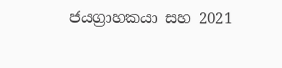ජයග්‍රාහකයා සහ 2021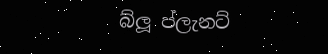බ්ලූ ප්ලැනට්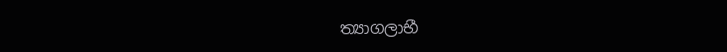ත්‍යාගලාභී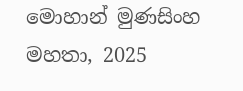මොහාන් මුණසිංහ මහතා, 2025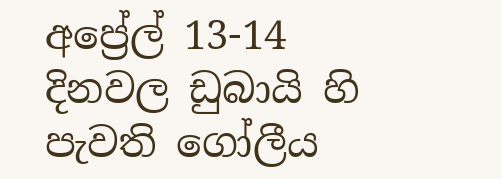අප්‍රේල් 13-14 දිනවල ඩුබායි හි පැවති ගෝලීය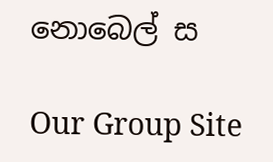නොබෙල් ස

Our Group Site